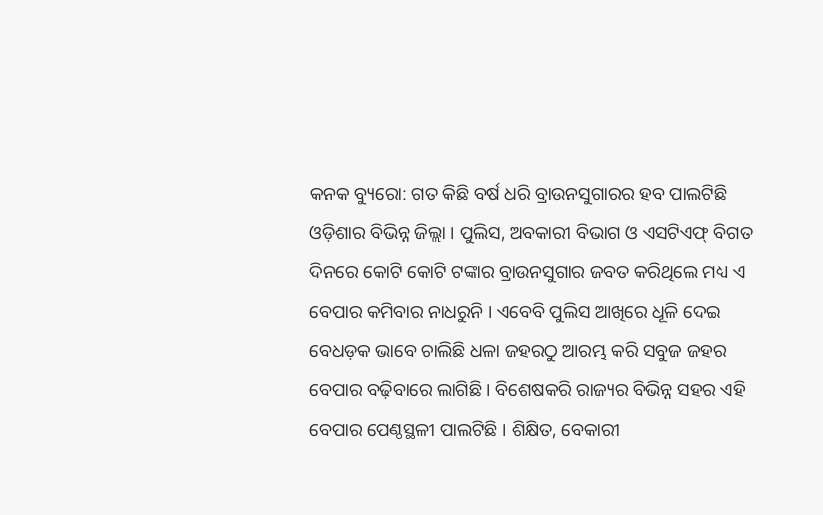କନକ ବ୍ୟୁରୋ: ଗତ କିଛି ବର୍ଷ ଧରି ବ୍ରାଉନସୁଗାରର ହବ ପାଲଟିଛି ଓଡ଼ିଶାର ବିଭିନ୍ନ ଜିଲ୍ଲା । ପୁଲିସ, ଅବକାରୀ ବିଭାଗ ଓ ଏସଟିଏଫ୍ ବିଗତ ଦିନରେ କୋଟି କୋଟି ଟଙ୍କାର ବ୍ରାଉନସୁଗାର ଜବତ କରିଥିଲେ ମଧ୍ୟ ଏ ବେପାର କମିବାର ନାଧରୁନି । ଏବେବି ପୁଲିସ ଆଖିରେ ଧୂଳି ଦେଇ ବେଧଡ଼କ ଭାବେ ଚାଲିଛି ଧଳା ଜହରଠୁ ଆରମ୍ଭ କରି ସବୁଜ ଜହର ବେପାର ବଢ଼ିବାରେ ଲାଗିଛି । ବିଶେଷକରି ରାଜ୍ୟର ବିଭିନ୍ନ ସହର ଏହି ବେପାର ପେଣ୍ଠସ୍ଥଳୀ ପାଲଟିଛି । ଶିକ୍ଷିତ, ବେକାରୀ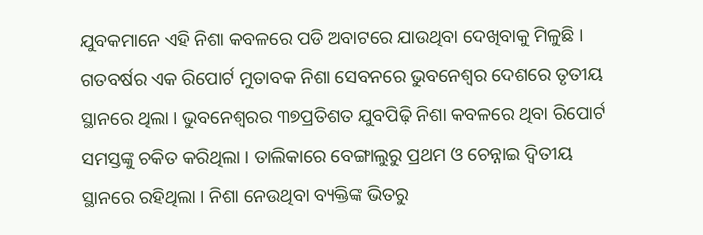ଯୁବକମାନେ ଏହି ନିଶା କବଳରେ ପଡି ଅବାଟରେ ଯାଉଥିବା ଦେଖିବାକୁ ମିଳୁଛି ।
ଗତବର୍ଷର ଏକ ରିପୋର୍ଟ ମୁତାବକ ନିଶା ସେବନରେ ଭୁବନେଶ୍ୱର ଦେଶରେ ତୃତୀୟ ସ୍ଥାନରେ ଥିଲା । ଭୁବନେଶ୍ୱରର ୩୭ପ୍ରତିଶତ ଯୁବପିଢ଼ି ନିଶା କବଳରେ ଥିବା ରିପୋର୍ଟ ସମସ୍ତଙ୍କୁ ଚକିତ କରିଥିଲା । ତାଲିକାରେ ବେଙ୍ଗାଲୁରୁ ପ୍ରଥମ ଓ ଚେନ୍ନାଇ ଦ୍ୱିତୀୟ ସ୍ଥାନରେ ରହିଥିଲା । ନିଶା ନେଉଥିବା ବ୍ୟକ୍ତିଙ୍କ ଭିତରୁ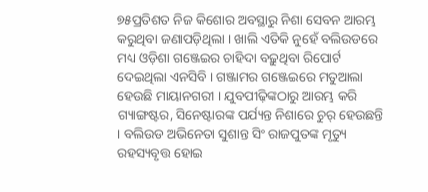୭୫ପ୍ରତିଶତ ନିଜ କିଶୋର ଅବସ୍ଥାରୁ ନିଶା ସେବନ ଆରମ୍ଭ କରୁଥିବା ଜଣାପଡ଼ିଥିଲା । ଖାଲି ଏତିକି ନୁହେଁ ବଲିଉଡରେ ମଧ୍ୟ ଓଡ଼ିଶା ଗଞ୍ଜେଇର ଚାହିଦା ବଢ଼ୁଥିବା ରିପୋର୍ଟ ଦେଇଥିଲା ଏନସିବି । ଗଞ୍ଜାମର ଗଞ୍ଜେଇରେ ମତୁଆଲା ହେଉଛି ମାୟାନଗରୀ । ଯୁବପୀଢ଼ିଙ୍କଠାରୁ ଆରମ୍ଭ କରି ଗ୍ୟାଙ୍ଗଷ୍ଟର, ସିନେଷ୍ଟାରଙ୍କ ପର୍ଯ୍ୟନ୍ତ ନିଶାରେ ଚୁର୍ ହେଉଛନ୍ତି । ବଲିଉଡ ଅଭିନେତା ସୁଶାନ୍ତ ସିଂ ରାଜପୁତଙ୍କ ମୃତ୍ୟୁ ରହସ୍ୟବୃତ୍ତ ହୋଇ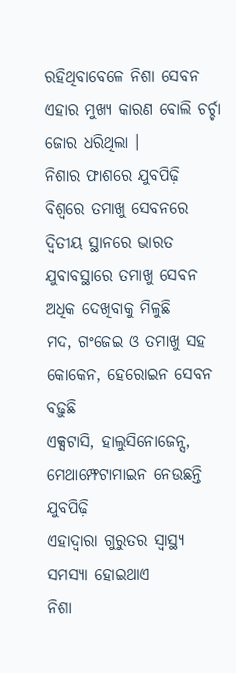ରହିଥିବାବେଳେ ନିଶା ସେବନ ଏହାର ମୁଖ୍ୟ କାରଣ ବୋଲି ଚର୍ଚ୍ଚା ଜୋର ଧରିଥିଲା ।
ନିଶାର ଫାଶରେ ଯୁବପିଢ଼ି
ବିଶ୍ୱରେ ତମାଖୁ ସେବନରେ ଦ୍ୱିତୀୟ ସ୍ଥାନରେ ଭାରତ
ଯୁବାବସ୍ଥାରେ ତମାଖୁ ସେବନ ଅଧିକ ଦେଖିବାକୁ ମିଳୁଛି
ମଦ, ଗଂଜେଇ ଓ ତମାଖୁ ସହ କୋକେନ, ହେରୋଇନ ସେବନ ବଢ଼ୁଛି
ଏକ୍ସଟାସି, ହାଲୁସିନୋଜେନ୍ସ, ମେଥାମ୍ଫେଟାମାଇନ ନେଉଛନ୍ତି ଯୁବପିଢ଼ି
ଏହାଦ୍ୱାରା ଗୁରୁତର ସ୍ୱାସ୍ଥ୍ୟ ସମସ୍ୟା ହୋଇଥାଏ
ନିଶା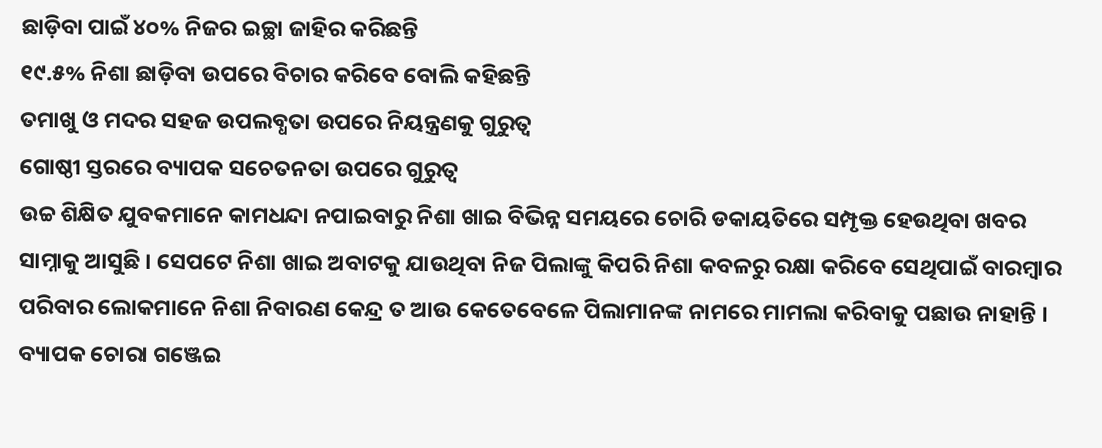ଛାଡ଼ିବା ପାଇଁ ୪୦% ନିଜର ଇଚ୍ଛା ଜାହିର କରିଛନ୍ତି
୧୯.୫% ନିଶା ଛାଡ଼ିବା ଉପରେ ବିଚାର କରିବେ ବୋଲି କହିଛନ୍ତି
ତମାଖୁ ଓ ମଦର ସହଜ ଉପଲବ୍ଧତା ଉପରେ ନିୟନ୍ତ୍ରଣକୁ ଗୁରୁତ୍ୱ
ଗୋଷ୍ଠୀ ସ୍ତରରେ ବ୍ୟାପକ ସଚେତନତା ଉପରେ ଗୁରୁତ୍ୱ
ଉଚ୍ଚ ଶିକ୍ଷିତ ଯୁବକମାନେ କାମଧନ୍ଦା ନପାଇବାରୁ ନିଶା ଖାଇ ବିଭିନ୍ନ ସମୟରେ ଚୋରି ଡକାୟତିରେ ସମ୍ପୃକ୍ତ ହେଉଥିବା ଖବର ସାମ୍ନାକୁ ଆସୁଛି । ସେପଟେ ନିଶା ଖାଇ ଅବାଟକୁ ଯାଉଥିବା ନିଜ ପିଲାଙ୍କୁ କିପରି ନିଶା କବଳରୁ ରକ୍ଷା କରିବେ ସେଥିପାଇଁ ବାରମ୍ବାର ପରିବାର ଲୋକମାନେ ନିଶା ନିବାରଣ କେନ୍ଦ୍ର ତ ଆଉ କେତେବେଳେ ପିଲାମାନଙ୍କ ନାମରେ ମାମଲା କରିବାକୁ ପଛାଉ ନାହାନ୍ତି ।
ବ୍ୟାପକ ଚୋରା ଗଞ୍ଜେଇ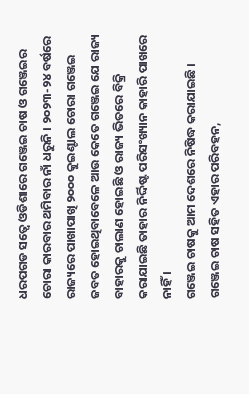ଧରପଗଡ ସତ୍ୱେ ଓଡିଶାରେ ଗଞ୍ଜେଇ ଚାଷ ଓ ଗଞ୍ଜେଇର ଚୋରା କାରବାର ଥମିବାର ନାଁ ଧରୁନି । ୨୦୨୩-୨୪ ବର୍ଷରେ ରାଜ୍ୟରେ ପାଖାପାଖି ୨୦୦୦ କୁଇଣ୍ଟାଲ ଚୋରା ଗଞ୍ଜେଇ ଜବତ ହୋଇଥିବାବେଳେ ଆଉ କେତେ ଗଞ୍ଜେଇ ଯେ ରାଜ୍ୟ ବାହାରକୁ ଚାଲାଣ ହୋଇଛି ଓ ରାଜ୍ୟ ଭିତରେ ବିକ୍ରି କରାଯାଇଛି ତାହାର ନିର୍ଦ୍ଦିଷ୍ଟ ପରିସଂଖ୍ୟାନ କାହାରି ପାଖରେ ନାହିଁ ।
ଗଞ୍ଜେଇ ଚାଷକୁ ଆମ ଦେଶରେ ନିଷିଦ୍ଧ କରାଯାଇଛି । ଗଞ୍ଜେଇ ଚାଷ ସହିତ ଏହାର ପରିବହନ,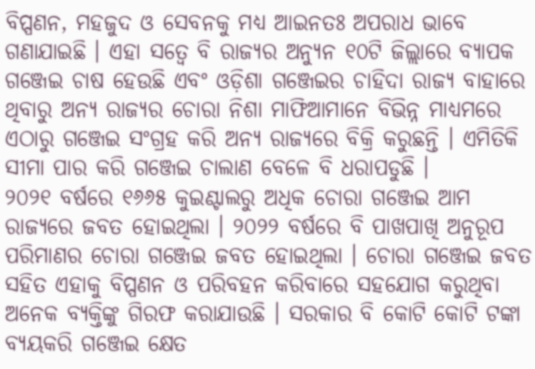ବିପ୍ପଣନ, ମହଜୁଦ ଓ ସେବନକୁ ମଧ୍ୟ ଆଇନତଃ ଅପରାଧ ଭାବେ ଗଣାଯାଇଛି । ଏହା ସତ୍ୱେ ବି ରାଜ୍ୟର ଅନ୍ୟୁନ ୧୦ଟି ଜିଲ୍ଲାରେ ବ୍ୟାପକ ଗଞ୍ଜେଇ ଚାଷ ହେଉଛି ଏବଂ ଓଡ଼ିଶା ଗଞ୍ଜେଇର ଚାହିଦା ରାଜ୍ୟ ବାହାରେ ଥିବାରୁ ଅନ୍ୟ ରାଜ୍ୟର ଚୋରା ନିଶା ମାଫିଆମାନେ ବିଭିନ୍ନ ମାଧ୍ୟମରେ ଏଠାରୁ ଗଞ୍ଜେଇ ସଂଗ୍ରହ କରି ଅନ୍ୟ ରାଜ୍ୟରେ ବିକ୍ରି କରୁଛନ୍ତି । ଏମିତିକି ସୀମା ପାର କରି ଗଞ୍ଜେଇ ଚାଲାଣ ବେଳେ ବି ଧରାପଡୁଛି ।
୨୦୨୧ ବର୍ଷରେ ୧୬୬୫ କୁଇଣ୍ଟାଲରୁ ଅଧିକ ଚୋରା ଗଞ୍ଜେଇ ଆମ ରାଜ୍ୟରେ ଜବତ ହୋଇଥିଲା । ୨୦୨୨ ବର୍ଷରେ ବି ପାଖପାଖି ଅନୁରୂପ ପରିମାଣର ଚୋରା ଗଞ୍ଜେଇ ଜବତ ହୋଇଥିଲା । ଚୋରା ଗଞ୍ଜେଇ ଜବତ ସହିତ ଏହାକୁ ବିପ୍ପଣନ ଓ ପରିବହନ କରିବାରେ ସହଯୋଗ କରୁଥିବା ଅନେକ ବ୍ୟକ୍ତିଙ୍କୁ ଗିରଫ କରାଯାଉଛି । ସରକାର ବି କୋଟି କୋଟି ଟଙ୍କା ବ୍ୟୟକରି ଗଞ୍ଜେଇ କ୍ଷେତ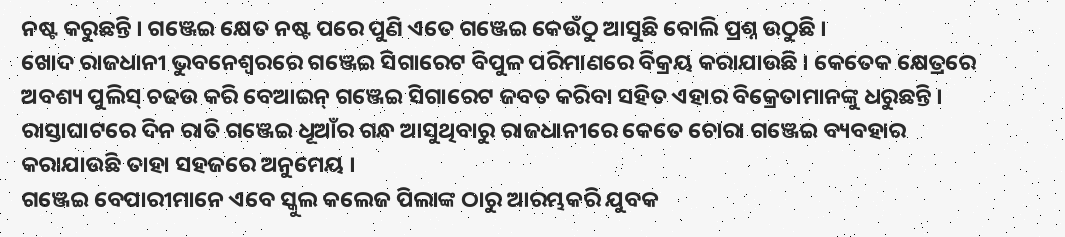ନଷ୍ଟ କରୁଛନ୍ତି । ଗଞ୍ଜେଇ କ୍ଷେତ ନଷ୍ଟ ପରେ ପୁଣି ଏତେ ଗଞ୍ଜେଇ କେଉଁଠୁ ଆସୁଛି ବୋଲି ପ୍ରଶ୍ନ ଉଠୁଛି ।
ଖୋଦ ରାଜଧାନୀ ଭୁବନେଶ୍ୱରରେ ଗଞ୍ଜେଇ ସିଗାରେଟ ବିପୁଳ ପରିମାଣରେ ବିକ୍ରୟ କରାଯାଉଛି । କେତେକ କ୍ଷେତ୍ରରେ ଅବଶ୍ୟ ପୁଲିସ୍ ଚଢଉ କରି ବେଆଇନ୍ ଗଞ୍ଜେଇ ସିଗାରେଟ ଜବତ କରିବା ସହିତ ଏହାର ବିକ୍ରେତାମାନଙ୍କୁ ଧରୁଛନ୍ତି । ରାସ୍ତାଘାଟରେ ଦିନ ରାତି ଗଞ୍ଜେଇ ଧୂଆଁର ଗନ୍ଧ ଆସୁଥିବାରୁ ରାଜଧାନୀରେ କେତେ ଚୋରା ଗଞ୍ଜେଇ ବ୍ୟବହାର କରାଯାଉଛି ତାହା ସହଜରେ ଅନୁମେୟ ।
ଗଞ୍ଜେଇ ବେପାରୀମାନେ ଏବେ ସ୍କୁଲ କଲେଜ ପିଲାଙ୍କ ଠାରୁ ଆରମ୍ଭକରି ଯୁବକ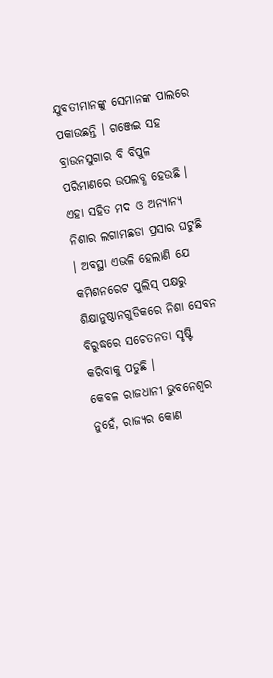ଯୁବତୀମାନଙ୍କୁ ସେମାନଙ୍କ ପାଲରେ ପକାଉଛନ୍ତି । ଗଞ୍ଜେଇ ସହ ବ୍ରାଉନସୁଗାର ବି ବିପୁଳ ପରିମାଣରେ ଉପଲବ୍ଧ ହେଉଛି । ଏହା ସହିତ ମଦ ଓ ଅନ୍ୟାନ୍ୟ ନିଶାର ଲଗାମଛଡା ପ୍ରସାର ଘଟୁଛି । ଅବସ୍ଥା ଏଭଳି ହେଲାଣି ଯେ କମିଶନରେଟ ପୁଲିସ୍ ପକ୍ଷରୁ ଶିକ୍ଷାନୁଷ୍ଠାନଗୁଡିକରେ ନିଶା ସେବନ ବିରୁଦ୍ଧରେ ସଚେତନତା ସୃଷ୍ଟି କରିବାକୁ ପଡୁଛି ।
କେବଳ ରାଜଧାନୀ ଭୁବନେଶ୍ୱର ନୁହେଁ, ରାଜ୍ୟର କୋଣ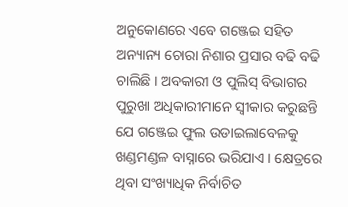ଅନୁକୋଣରେ ଏବେ ଗଞ୍ଜେଇ ସହିତ ଅନ୍ୟାନ୍ୟ ଚୋରା ନିଶାର ପ୍ରସାର ବଢି ବଢି ଚାଲିଛି । ଅବକାରୀ ଓ ପୁଲିସ୍ ବିଭାଗର ପୁରୁଖା ଅଧିକାରୀମାନେ ସ୍ୱୀକାର କରୁଛନ୍ତି ଯେ ଗଞ୍ଜେଇ ଫୁଲ ଉଡାଇଲାବେଳକୁ ଖଣ୍ଡମଣ୍ଡଳ ବାସ୍ନାରେ ଭରିଯାଏ । କ୍ଷେତ୍ରରେ ଥିବା ସଂଖ୍ୟାଧିକ ନିର୍ବାଚିତ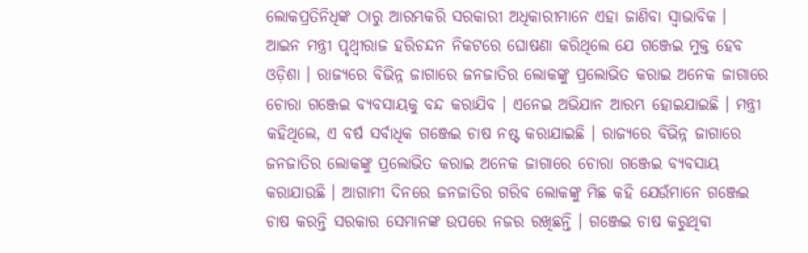ଲୋକପ୍ରତିନିଧିଙ୍କ ଠାରୁ ଆରମ୍ଭକରି ସରକାରୀ ଅଧିକାରୀମାନେ ଏହା ଜାଣିବା ସ୍ୱାଭାବିକ ।
ଆଇନ ମନ୍ତ୍ରୀ ପୃଥ୍ବୀରାଜ ହରିଚନ୍ଦନ ନିକଟରେ ଘୋଷଣା କରିଥିଲେ ଯେ ଗଞ୍ଜେଇ ମୁକ୍ତ ହେବ ଓଡ଼ିଶା । ରାଜ୍ୟରେ ବିଭିନ୍ନ ଜାଗାରେ ଜନଜାତିର ଲୋକଙ୍କୁ ପ୍ରଲୋଭିତ କରାଇ ଅନେକ ଜାଗାରେ ଚୋରା ଗଞ୍ଜେଇ ବ୍ୟବସାୟକୁ ବନ୍ଦ କରାଯିବ । ଏନେଇ ଅଭିଯାନ ଆରମ୍ଭ ହୋଇଯାଇଛି । ମନ୍ତ୍ରୀ କହିଥିଲେ, ଏ ବର୍ଷ ସର୍ବାଧିକ ଗଞ୍ଜେଇ ଚାଷ ନଷ୍ଟ କରାଯାଇଛି । ରାଜ୍ୟରେ ବିଭିନ୍ନ ଜାଗାରେ ଜନଜାତିର ଲୋକଙ୍କୁ ପ୍ରଲୋଭିତ କରାଇ ଅନେକ ଜାଗାରେ ଚୋରା ଗଞ୍ଜେଇ ବ୍ୟବସାୟ କରାଯାଉଛି । ଆଗାମୀ ଦିନରେ ଜନଜାତିର ଗରିବ ଲୋକଙ୍କୁ ମିଛ କହି ଯେଉଁମାନେ ଗଞ୍ଜେଇ ଚାଷ କରନ୍ତି ସରକାର ସେମାନଙ୍କ ଉପରେ ନଜର ରଖିଛନ୍ତି । ଗଞ୍ଜେଇ ଚାଷ କରୁଥିବା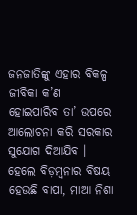ଜନଜାତିଙ୍କୁ ଏହାର ବିକଳ୍ପ ଜୀବିକା କ’ଣ ହୋଇପାରିବ ତା’ ଉପରେ ଆଲୋଚନା କରି ସରକାର ସୁଯୋଗ ଦିଆଯିବ । ହେଲେ ବିଡ଼ମ୍ବନାର ବିଷୟ ହେଉଛି ବାପା, ମାଆ ନିଶା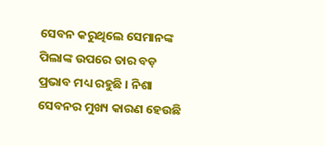ସେବନ କରୁଥିଲେ ସେମାନଙ୍କ ପିଲାଙ୍କ ଉପରେ ତାର ବଡ଼ ପ୍ରଭାବ ମଧ୍ୟ ରହୁଛି । ନିଶା ସେବନର ମୁଖ୍ୟ କାରଣ ହେଉଛି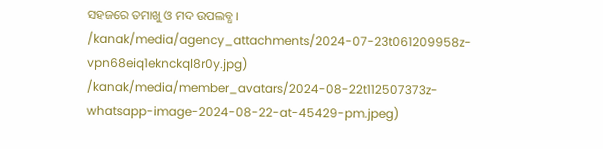ସହଜରେ ତମାଖୁ ଓ ମଦ ଉପଲବ୍ଧ ।
/kanak/media/agency_attachments/2024-07-23t061209958z-vpn68eiq1eknckql8r0y.jpg)
/kanak/media/member_avatars/2024-08-22t112507373z-whatsapp-image-2024-08-22-at-45429-pm.jpeg)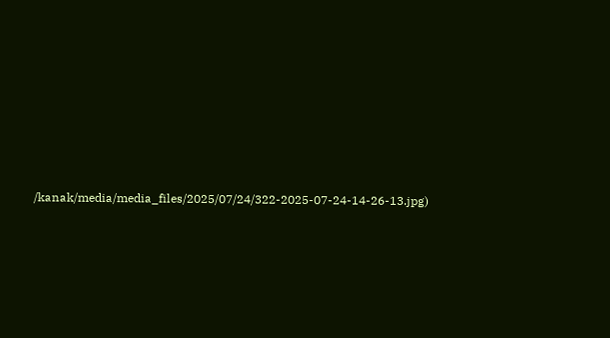/kanak/media/media_files/2025/07/24/322-2025-07-24-14-26-13.jpg)